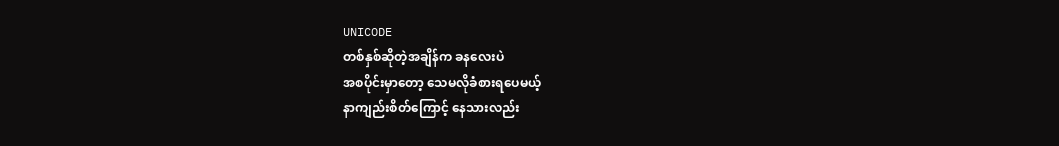UNICODE
တစ်နှစ်ဆိုတဲ့အချိန်က ခနလေးပဲ
အစပိုင်းမှာတော့ သေမလိုခံစားရပေမယ့်
နာကျည်းစိတ်ကြောင့် နေသားလည်း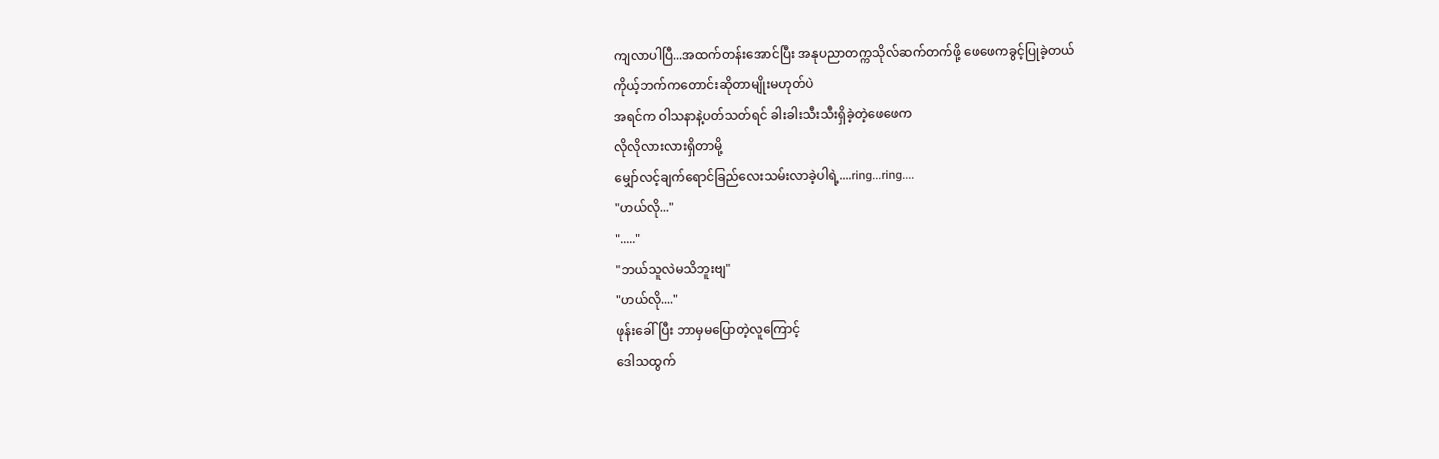ကျလာပါပြီ...အထက်တန်းအောင်ပြီး အနုပညာတက္ကသိုလ်ဆက်တက်ဖို့ ဖေဖေကခွင့်ပြုခဲ့တယ်
ကိုယ့်ဘက်ကတောင်းဆိုတာမျိုးမဟုတ်ပဲ
အရင်က ဝါသနာနဲ့ပတ်သတ်ရင် ခါးခါးသီးသီးရှိခဲ့တဲ့ဖေဖေက
လိုလိုလားလားရှိတာမို့
မျှော်လင့်ချက်ရောင်ခြည်လေးသမ်းလာခဲ့ပါရဲ့....ring...ring....
"ဟယ်လို..."
"....."
"ဘယ်သူလဲမသိဘူးဗျ"
"ဟယ်လို...."
ဖုန်းခေါ်ပြီး ဘာမှမပြောတဲ့လူကြောင့်
ဒေါသထွက်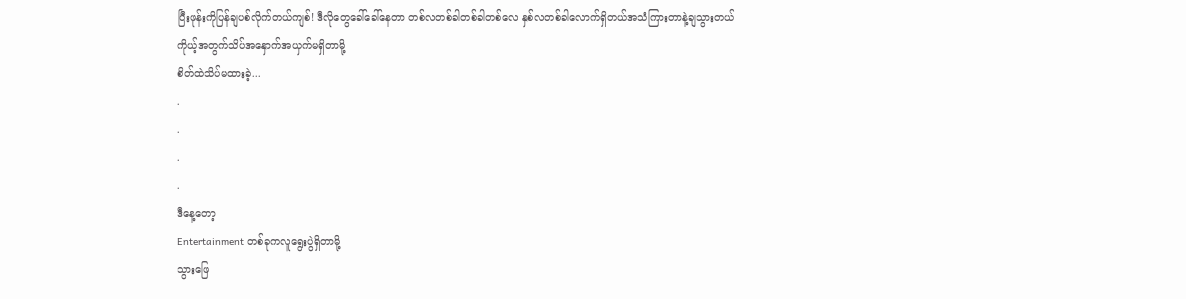ပြီးဖုန်းကိုပြန်ချပစ်လိုက်တယ်ကျစ်! ဒီလိုတွေခေါ်ခေါ်နေတာ တစ်လတစ်ခါတစ်ခါတစ်လေ နှစ်လတစ်ခါလောက်ရှိတယ်အသံကြားတာနဲ့ချသွားတယ်
ကိုယ့်အတွက်သိပ်အနှောက်အယှက်မရှိတာမို့
စိတ်ထဲသိပ်မထားခဲ့...
.
.
.
.
ဒီနေ့တော့
Entertainment တစ်ခုကလူရွေးပွဲရှိတာမို့
သွားဖြေ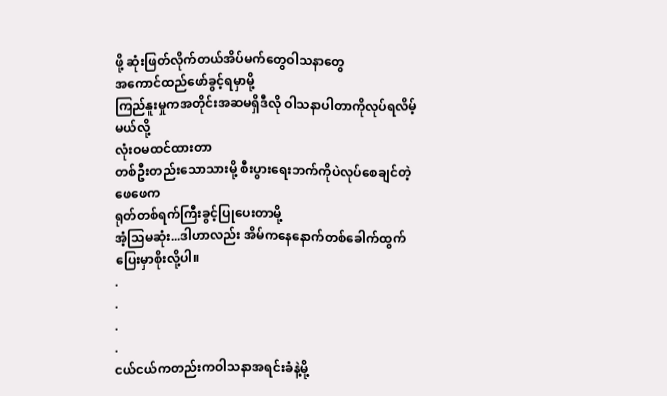ဖို့ ဆုံးဖြတ်လိုက်တယ်အိပ်မက်တွေဝါသနာတွေ
အကောင်ထည်ဖော်ခွင့်ရမှာမို့
ကြည်နူးမှုကအတိုင်းအဆမရှိဒီလို ဝါသနာပါတာကိုလုပ်ရလိမ့်မယ်လို့
လုံးဝမထင်ထားတာ
တစ်ဦးတည်းသောသားမို့ စီးပွားရေးဘက်ကိုပဲလုပ်စေချင်တဲ့ ဖေဖေက
ရုတ်တစ်ရက်ကြီးခွင့်ပြုပေးတာမို့
အံ့သြမဆုံး...ဒါဟာလည်း အိမ်ကနေနောက်တစ်ခေါက်ထွက်ပြေးမှာစိုးလို့ပါ။
.
.
.
.
ငယ်ငယ်ကတည်းကဝါသနာအရင်းခံနဲ့မို့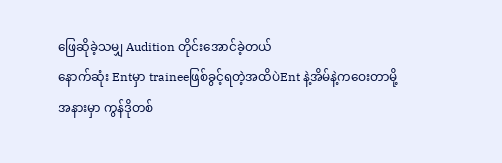ဖြေဆိုခဲ့သမျှ Audition တိုင်းအောင်ခဲ့တယ်
နောက်ဆုံး Entမှာ traineeဖြစ်ခွင့်ရတဲ့အထိပဲEnt နဲ့အိမ်နဲ့ကဝေးတာမို့
အနားမှာ ကွန်ဒိုတစ်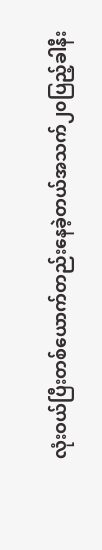လုံးဝယ်ပြီးတစ်ယောက်တည်းနေခဲ့တယ်အသက်၂၀ပြည့်ခါနီး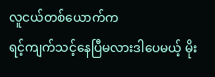လူငယ်တစ်ယောက်က
ရင့်ကျက်သင့်နေပြီမလားဒါပေမယ့် မိုး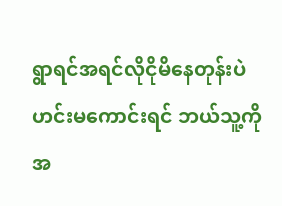ရွာရင်အရင်လိုငိုမိနေတုန်းပဲ
ဟင်းမကောင်းရင် ဘယ်သူ့ကိုအ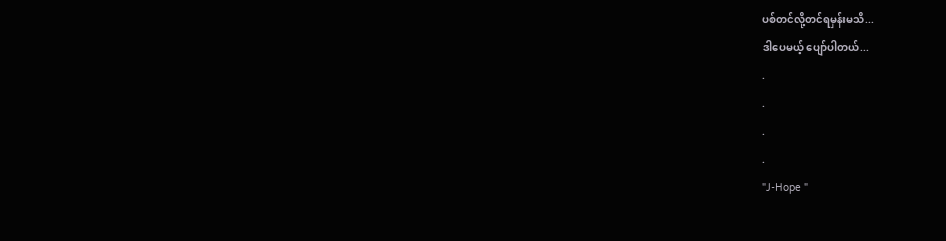ပစ်တင်လို့တင်ရမှန်းမသိ...
ဒါပေမယ့် ပျော်ပါတယ်...
.
.
.
.
"J-Hope "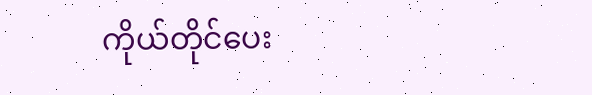ကိုယ်တိုင်ပေး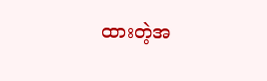ထားတဲ့အ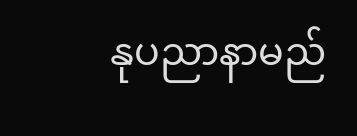နုပညာနာမည်